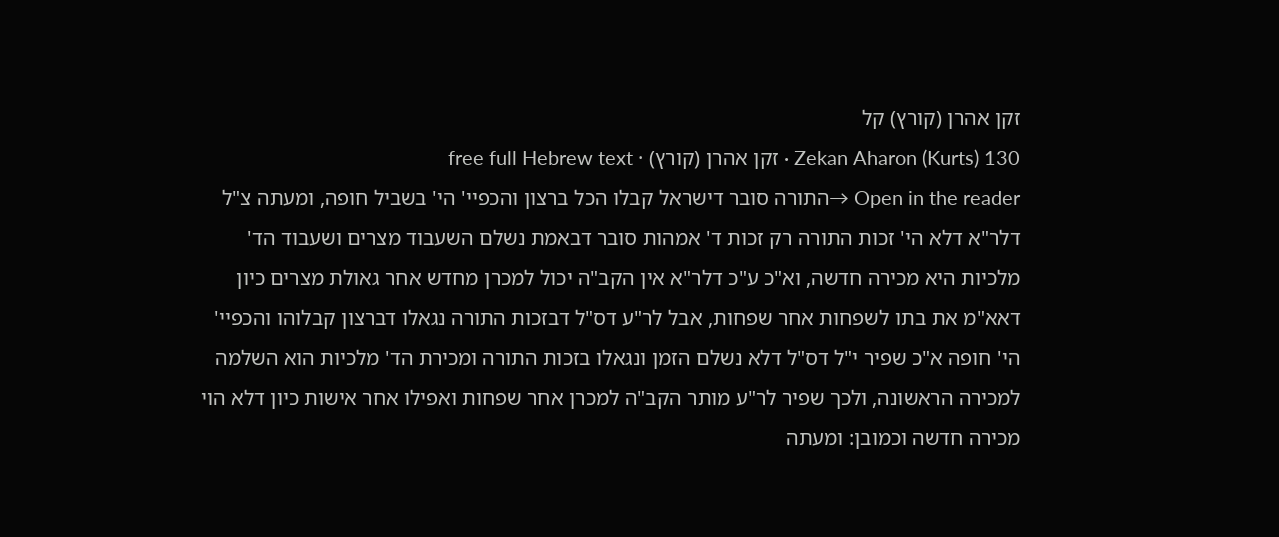זקן אהרן (קורץ) קל
Zekan Aharon (Kurts) 130 · זקן אהרן (קורץ) · free full Hebrew text
Open in the reader →התורה סובר דישראל קבלו הכל ברצון והכפיי' הי' בשביל חופה, ומעתה צ"ל דלר"א דלא הי' זכות התורה רק זכות ד' אמהות סובר דבאמת נשלם השעבוד מצרים ושעבוד הד' מלכיות היא מכירה חדשה, וא"כ ע"כ דלר"א אין הקב"ה יכול למכרן מחדש אחר גאולת מצרים כיון דאא"מ את בתו לשפחות אחר שפחות, אבל לר"ע דס"ל דבזכות התורה נגאלו דברצון קבלוהו והכפיי' הי' חופה א"כ שפיר י"ל דס"ל דלא נשלם הזמן ונגאלו בזכות התורה ומכירת הד' מלכיות הוא השלמה למכירה הראשונה, ולכך שפיר לר"ע מותר הקב"ה למכרן אחר שפחות ואפילו אחר אישות כיון דלא הוי מכירה חדשה וכמובן: ומעתה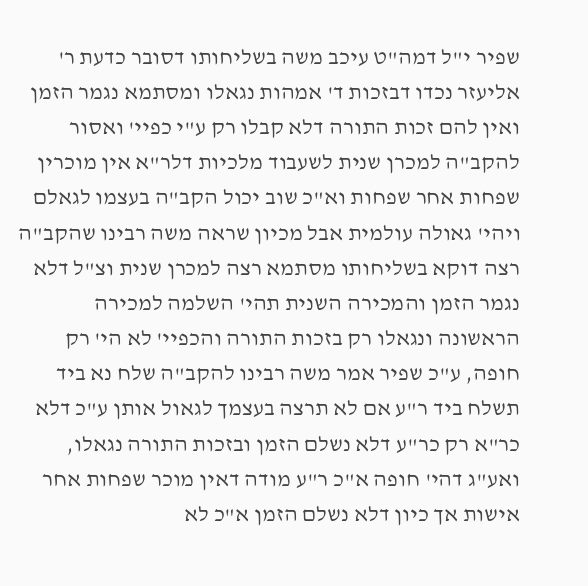שפיר י"ל דמה"ט עיכב משה בשליחותו דסובר כדעת ר' אליעזר נכדו דבזכות ד' אמהות נגאלו ומסתמא נגמר הזמן ואין להם זכות התורה דלא קבלו רק ע"י כפיי' ואסור להקב"ה למכרן שנית לשעבוד מלכיות דלר"א אין מוכרין שפחות אחר שפחות וא"כ שוב יכול הקב"ה בעצמו לגאלם ויהי' גאולה עולמית אבל מכיון שראה משה רבינו שהקב"ה רצה דוקא בשליחותו מסתמא רצה למכרן שנית וצ"ל דלא נגמר הזמן והמכירה השנית תהי' השלמה למכירה הראשונה ונגאלו רק בזכות התורה והכפיי' לא הי' רק חופה, ע"כ שפיר אמר משה רבינו להקב"ה שלח נא ביד תשלח ביד ר"ע אם לא תרצה בעצמך לגאול אותן ע"כ דלא כר"א רק כר"ע דלא נשלם הזמן ובזכות התורה נגאלו, ואע"ג דהי' חופה א"כ ר"ע מודה דאין מוכר שפחות אחר אישות אך כיון דלא נשלם הזמן א"כ לא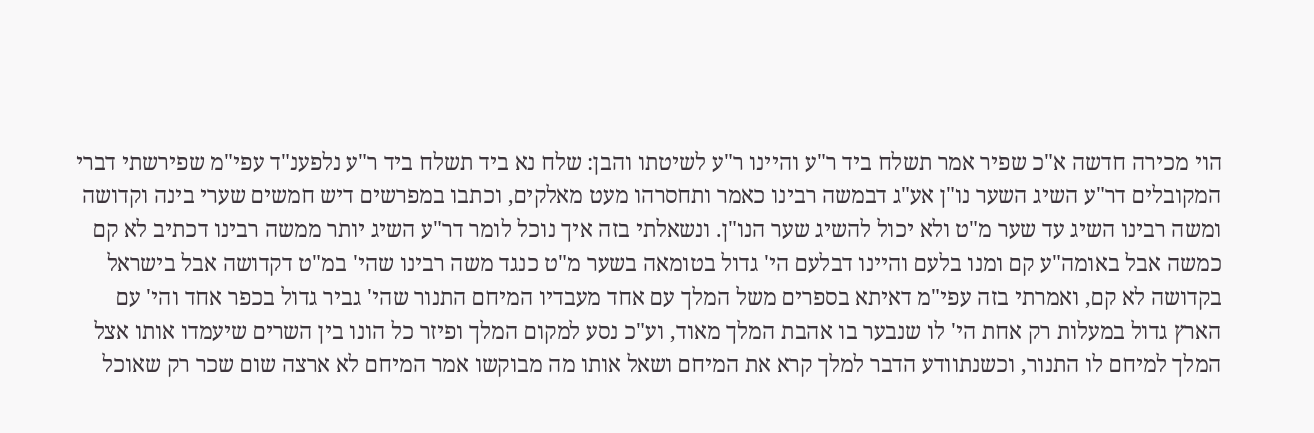הוי מכירה חדשה א"כ שפיר אמר תשלח ביד ר"ע והיינו ר"ע לשיטתו והבן: שלח נא ביד תשלח ביד ר"ע נלפענ"ד עפי"מ שפירשתי דברי המקובלים דר"ע השיג השער נו"ן אע"ג דבמשה רבינו כאמר ותחסרהו מעט מאלקים, וכתבו במפרשים דיש חמשים שערי בינה וקדושה ומשה רבינו השיג עד שער מ"ט ולא יכול להשיג שער הנו"ן. ונשאלתי בזה איך נוכל לומר דר"ע השיג יותר ממשה רבינו דכתיב לא קם כמשה אבל באומה"ע קם ומנו בלעם והיינו דבלעם הי' גדול בטומאה בשער מ"ט כנגד משה רבינו שהי' במ"ט דקדושה אבל בישראל בקדושה לא קם, ואמרתי בזה עפי"מ דאיתא בספרים משל המלך עם אחד מעבדיו המיחם התנור שהי' גביר גדול בכפר אחד והי' עם הארץ גדול במעלות רק אחת הי' לו שנבער בו אהבת המלך מאוד, וע"כ נסע למקום המלך ופיזר כל הונו בין השרים שיעמדו אותו אצל המלך למיחם לו התנור, וכשנתוודע הדבר למלך קרא את המיחם ושאל אותו מה מבוקשו אמר המיחם לא ארצה שום שכר רק שאוכל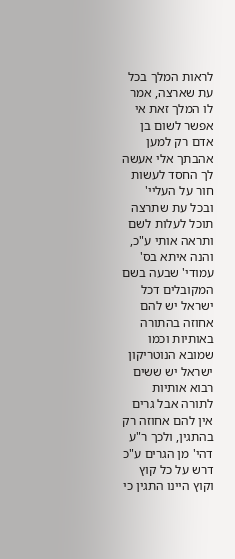לראות המלך בכל עת שארצה, אמר לו המלך זאת אי אפשר לשום בן אדם רק למען אהבתך אלי אעשה לך החסד לעשות חור על העליי' ובכל עת שתרצה תוכל לעלות לשם ותראה אותי ע"כ, והנה איתא בס' עמודי' שבעה בשם המקובלים דכל ישראל יש להם אחוזה בהתורה באותיות וכמו שמובא הנוטריקון ישראל יש ששים רבוא אותיות לתורה אבל גרים אין להם אחוזה רק בהתגין, ולכך ר"ע דהי' מן הגרים ע"כ דרש על כל קוץ וקוץ היינו התגין כי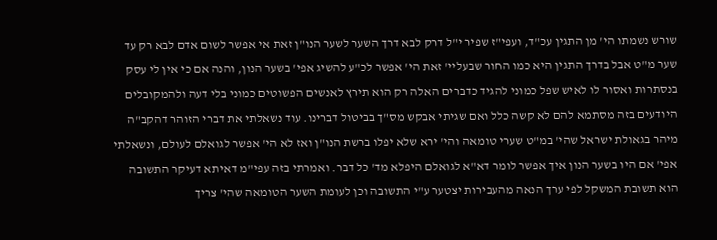שורש נשמתו הי' מן התגין עכ"ד, ועפי"ז שפיר י"ל דרק לבא דרך השער לשער הנו"ן זאת אי אפשר לשום אדם לבא רק עד שער מ"ט אבל בדרך התגין היא כמו החור שבעליי' זאת הי' אפשר לכ"ע להשיג אפי' בשער הנון, והנה אם כי אין לי עסק בנסתרות ואסור לו לאיש שפל כמוני להגיד כדברים האלה רק הוא תירץ לאנשים הפשוטים כמוני בלי דעה ולהמקובלים היודעים בזה מסתמא להם לא קשה כלל ואם שגיתי אבקש מס"ך בביטול דברינו. עוד נשאלתי את דברי הזוהר דהקב"ה מיהר בגאולת ישראל שהי' במ"ט שערי טומאה והי' ירא שלא יפלו ברשת הנו"ן ואז לא הי' אפשר לגואלם לעולם, ונשאלתי אפי' אם היו בשער הנון איך אפשר לומר דא"א לגואלם היפלא מד' כל דבר. ואמרתי בזה עפי"מ דאיתא דעיקר התשובה הוא תשובת המשקל לפי ערך הנאה מהעבירות יצטער ע"י התשובה וכן לעומת השער הטומאה שהי' צריך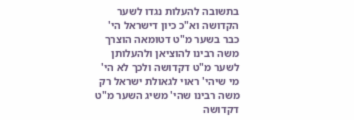בתשובה להעלות נגדו לשער הקדושה וא"כ כיון דישראל הי' כבר בשער מ"ט דטומאה הוצרך משה רבינו להוציאן ולהעלותן לשער מ"ט דקדושה ולכך לא הי' מי שיהי' ראוי לגאולת ישראל רק משה רבינו שהי' משיג השער מ"ט דקדושה